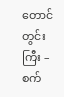တောင်တွင်းကြီး – စက်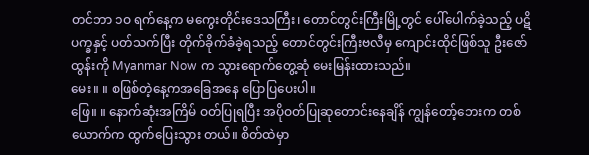တင်ဘာ ၁ဝ ရက်နေ့က မကွေးတိုင်းဒေသကြီး၊ တောင်တွင်းကြီးမြို့တွင် ပေါ်ပေါက်ခဲ့သည့် ပဋိပက္ခနှင့် ပတ်သက်ပြီး တိုက်ခိုက်ခံခဲ့ရသည့် တောင်တွင်းကြီးဗလီမှ ကျောင်းထိုင်ဖြစ်သူ ဦးဇော်ထွန်းကို Myanmar Now က သွားရောက်တွေ့ဆုံ မေးမြန်းထားသည်။
မေး။ ။ စဖြစ်တဲ့နေ့ကအခြေအနေ ပြောပြပေးပါ။
ဖြေ။ ။ နောက်ဆုံးအကြိမ် ဝတ်ပြုရပြီး အပိုဝတ်ပြုဆုတောင်းနေချိန် ကျွန်တော့်ဘေးက တစ်ယောက်က ထွက်ပြေးသွား တယ်။ စိတ်ထဲမှာ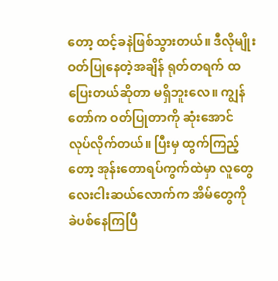တော့ ထင့်ခနဲဖြစ်သွားတယ်။ ဒီလိုမျိုးဝတ်ပြုနေတဲ့အချိန် ရုတ်တရက် ထပြေးတယ်ဆိုတာ မရှိဘူးလေ။ ကျွန်တော်က ဝတ်ပြုတာကို ဆုံးအောင် လုပ်လိုက်တယ်။ ပြီးမှ ထွက်ကြည့်တော့ အုန်းတောရပ်ကွက်ထဲမှာ လူတွေ လေးငါးဆယ်လောက်က အိမ်တွေကို ခဲပစ်နေကြပြီ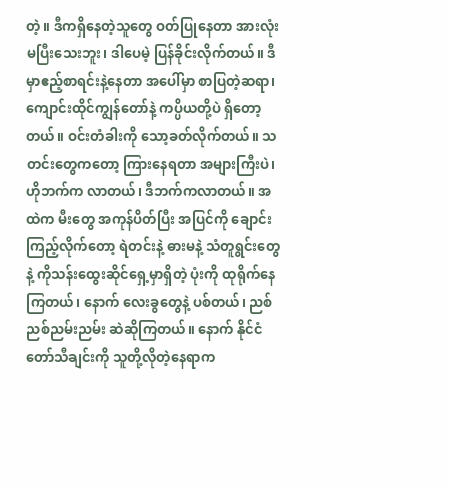တဲ့။ ဒီကရှိနေတဲ့သူတွေ ဝတ်ပြုနေတာ အားလုံး မပြီးသေးဘူး၊ ဒါပေမဲ့ ပြန်ခိုင်းလိုက်တယ်။ ဒီမှာဧည့်စာရင်းနဲ့နေတာ အပေါ်မှာ စာပြတဲ့ဆရာ၊ ကျောင်းထိုင်ကျွန်တော်နဲ့ ကပ္ပိယတို့ပဲ ရှိတော့တယ်။ ဝင်းတံခါးကို သော့ခတ်လိုက်တယ်။ သတင်းတွေကတော့ ကြားနေရတာ အများကြီးပဲ၊ ဟိုဘက်က လာတယ်၊ ဒီဘက်ကလာတယ်။ အထဲက မီးတွေ အကုန်ပိတ်ပြီး အပြင်ကို ချောင်းကြည့်လိုက်တော့ ရဲတင်းနဲ့ ဓားမနဲ့ သံတူရွင်းတွေနဲ့ ကိုသန်းထွေးဆိုင်ရှေ့မှာရှိတဲ့ ပုံးကို ထုရိုက်နေကြတယ်၊ နောက် လေးခွတွေနဲ့ ပစ်တယ်၊ ညစ်ညစ်ညမ်းညမ်း ဆဲဆိုကြတယ်။ နောက် နိုင်ငံတော်သီချင်းကို သူတို့လိုတဲ့နေရာက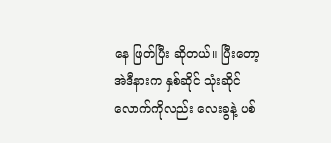နေ ဖြတ်ပြီး ဆိုတယ်။ ပြီးတော့ အဲဒီနားက နှစ်ဆိုင် သုံးဆိုင်လောက်ကိုလည်း လေးခွနဲ့ ပစ်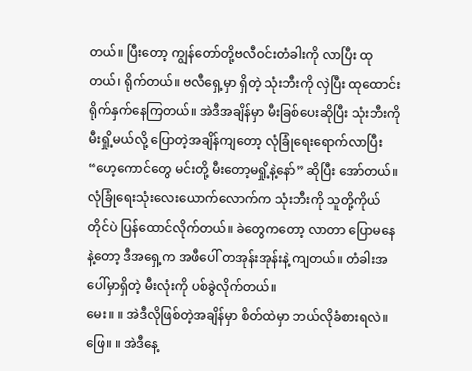တယ်။ ပြီးတော့ ကျွန်တော်တို့ဗလီဝင်းတံခါးကို လာပြီး ထုတယ်၊ ရိုက်တယ်။ ဗလီရှေ့မှာ ရှိတဲ့ သုံးဘီးကို လှဲပြီး ထုထောင်းရိုက်နှက်နေကြတယ်။ အဲဒီအချိန်မှာ မီးခြစ်ပေးဆိုပြီး သုံးဘီးကို မီးရှို့မယ်လို့ ပြောတဲ့အချိန်ကျတော့ လုံခြုံရေးရောက်လာပြီး “ဟေ့ကောင်တွေ မင်းတို့ မီးတော့မရှို့နဲ့နော်” ဆိုပြီး အော်တယ်။ လုံခြုံရေးသုံးလေးယောက်လောက်က သုံးဘီးကို သူတို့ကိုယ်တိုင်ပဲ ပြန်ထောင်လိုက်တယ်။ ခဲတွေကတော့ လာတာ ပြောမနေနဲ့တော့ ဒီအရှေ့က အဖီပေါ် တအုန်းအုန်းနဲ့ ကျတယ်။ တံခါးအပေါ်မှာရှိတဲ့ မီးလုံးကို ပစ်ခွဲလိုက်တယ်။
မေး။ ။ အဲဒီလိုဖြစ်တဲ့အချိန်မှာ စိတ်ထဲမှာ ဘယ်လိုခံစားရလဲ။
ဖြေ။ ။ အဲဒီနေ့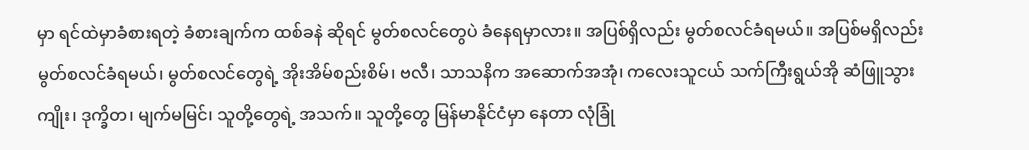မှာ ရင်ထဲမှာခံစားရတဲ့ ခံစားချက်က ထစ်ခနဲ ဆိုရင် မွတ်စလင်တွေပဲ ခံနေရမှာလား။ အပြစ်ရှိလည်း မွတ်စလင်ခံရမယ်။ အပြစ်မရှိလည်း မွတ်စလင်ခံရမယ်၊ မွတ်စလင်တွေရဲ့ အိုးအိမ်စည်းစိမ်၊ ဗလီ၊ သာသနိက အဆောက်အအုံ၊ ကလေးသူငယ် သက်ကြီးရွယ်အို ဆံဖြူသွားကျိုး၊ ဒုက္ခိတ၊ မျက်မမြင်၊ သူတို့တွေရဲ့ အသက်။ သူတို့တွေ မြန်မာနိုင်ငံမှာ နေတာ လုံခြုံ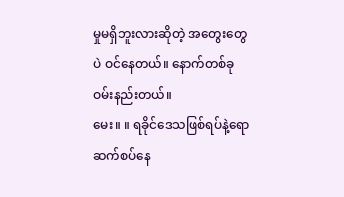မှုမရှိဘူးလားဆိုတဲ့ အတွေးတွေပဲ ဝင်နေတယ်။ နောက်တစ်ခု ဝမ်းနည်းတယ်။
မေး။ ။ ရခိုင်ဒေသဖြစ်ရပ်နဲ့ရော ဆက်စပ်နေ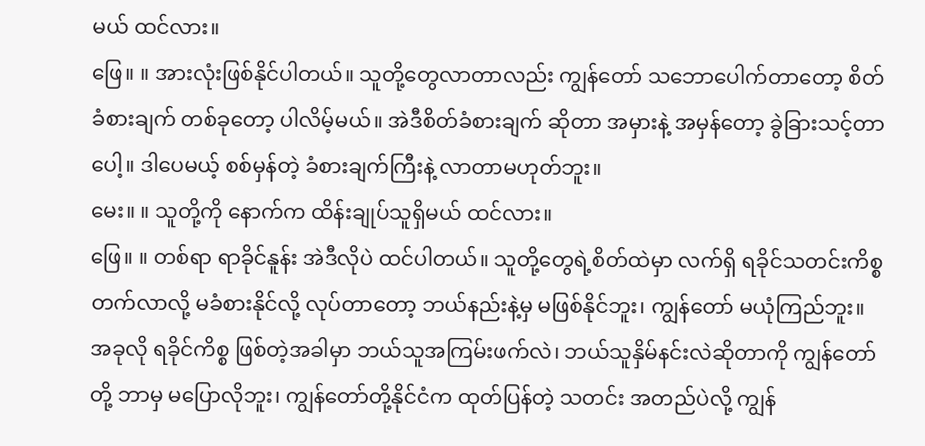မယ် ထင်လား။
ဖြေ။ ။ အားလုံးဖြစ်နိုင်ပါတယ်။ သူတို့တွေလာတာလည်း ကျွန်တော် သဘောပေါက်တာတော့ စိတ်ခံစားချက် တစ်ခုတော့ ပါလိမ့်မယ်။ အဲဒီစိတ်ခံစားချက် ဆိုတာ အမှားနဲ့ အမှန်တော့ ခွဲခြားသင့်တာပေါ့။ ဒါပေမယ့် စစ်မှန်တဲ့ ခံစားချက်ကြီးနဲ့ လာတာမဟုတ်ဘူး။
မေး။ ။ သူတို့ကို နောက်က ထိန်းချုပ်သူရှိမယ် ထင်လား။
ဖြေ။ ။ တစ်ရာ ရာခိုင်နူန်း အဲဒီလိုပဲ ထင်ပါတယ်။ သူတို့တွေရဲ့စိတ်ထဲမှာ လက်ရှိ ရခိုင်သတင်းကိစ္စ တက်လာလို့ မခံစားနိုင်လို့ လုပ်တာတော့ ဘယ်နည်းနဲ့မှ မဖြစ်နိုင်ဘူး၊ ကျွန်တော် မယုံကြည်ဘူး။ အခုလို ရခိုင်ကိစ္စ ဖြစ်တဲ့အခါမှာ ဘယ်သူအကြမ်းဖက်လဲ၊ ဘယ်သူနှိမ်နင်းလဲဆိုတာကို ကျွန်တော်တို့ ဘာမှ မပြောလိုဘူး၊ ကျွန်တော်တို့နိုင်ငံက ထုတ်ပြန်တဲ့ သတင်း အတည်ပဲလို့ ကျွန်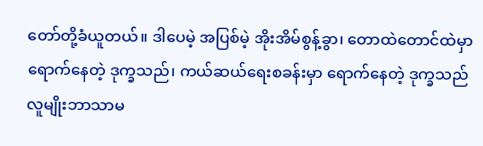တော်တို့ခံယူတယ်။ ဒါပေမဲ့ အပြစ်မဲ့ အိုးအိမ်စွန့်ခွာ၊ တောထဲတောင်ထဲမှာ ရောက်နေတဲ့ ဒုက္ခသည်၊ ကယ်ဆယ်ရေးစခန်းမှာ ရောက်နေတဲ့ ဒုက္ခသည် လူမျိုးဘာသာမ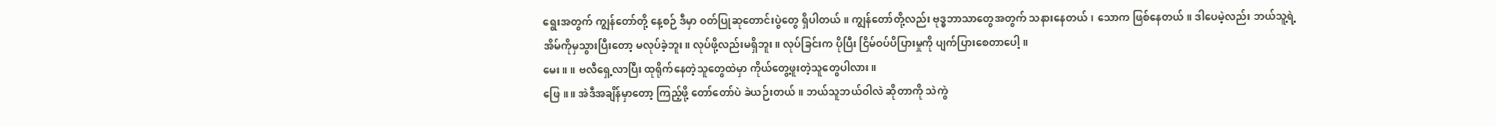ရွေးအတွက် ကျွန်တော်တို့ နေ့စဉ် ဒီမှာ ဝတ်ပြုဆုတောင်းပွဲတွေ ရှိပါတယ်။ ကျွန်တော်တို့လည်း ဗုဒ္ဓဘာသာတွေအတွက် သနားနေတယ်၊ သောက ဖြစ်နေတယ်။ ဒါပေမဲ့လည်း ဘယ်သူ့ရဲ့ အိမ်ကိုမှသွားပြီးတော့ မလုပ်ခဲ့ဘူး။ လုပ်ဖို့လည်းမရှိဘူး။ လုပ်ခြင်းက ပိုပြီး ငြိမ်ဝပ်ပိပြားမှုကို ပျက်ပြားစေတာပေါ့။
မေး။ ။ ဗလီရှေ့လာပြီး ထုရိုက်နေတဲ့သူတွေထဲမှာ ကိုယ်တွေ့ဖူးတဲ့သူတွေပါလား။
ဖြေ။ ။ အဲဒီအချိန်မှာတော့ ကြည့်ဖို့ တော်တော်ပဲ ခဲယဉ်းတယ်။ ဘယ်သူဘယ်ဝါလဲ ဆိုတာကို သဲကွဲ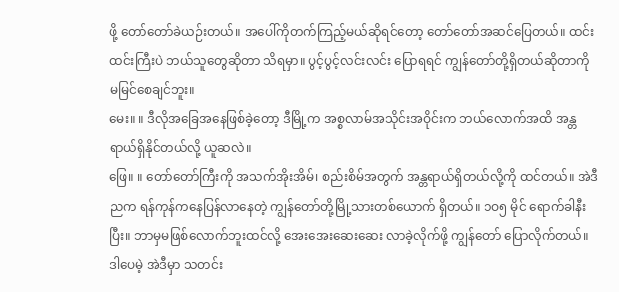ဖို့ တော်တော်ခဲယဉ်းတယ်။ အပေါ်ကိုတက်ကြည့်မယ်ဆိုရင်တော့ တော်တော်အဆင်ပြေတယ်။ ထင်းထင်းကြီးပဲ ဘယ်သူတွေဆိုတာ သိရမှာ။ ပွင့်ပွင့်လင်းလင်း ပြောရရင် ကျွန်တော်တို့ရှိတယ်ဆိုတာကို မမြင်စေချင်ဘူး။
မေး။ ။ ဒီလိုအခြေအနေဖြစ်ခဲ့တော့ ဒီမြို့က အစ္စလာမ်အသိုင်းအဝိုင်းက ဘယ်လောက်အထိ အန္တရာယ်ရှိနိုင်တယ်လို့ ယူဆလဲ။
ဖြေ။ ။ တော်တော်ကြီးကို အသက်အိုးအိမ်၊ စည်းစိမ်အတွက် အန္တရာယ်ရှိတယ်လို့ကို ထင်တယ်။ အဲဒီညက ရန်ကုန်ကနေပြန်လာနေတဲ့ ကျွန်တော်တို့မြို့သားတစ်ယောက် ရှိတယ်။ ၁ဝ၅ မိုင် ရောက်ခါနီးပြီး။ ဘာမှမဖြစ်လောက်ဘူးထင်လို့ အေးအေးဆေးဆေး လာခဲ့လိုက်ဖို့ ကျွန်တော် ပြောလိုက်တယ်။ ဒါပေမဲ့ အဲဒီမှာ သတင်း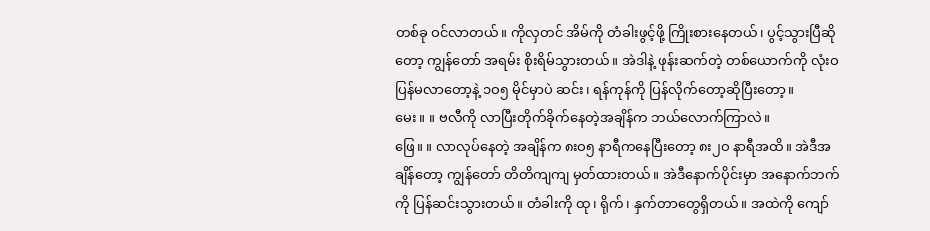တစ်ခု ဝင်လာတယ်။ ကိုလှတင် အိမ်ကို တံခါးဖွင့်ဖို့ ကြိုးစားနေတယ်၊ ပွင့်သွားပြီဆိုတော့ ကျွန်တော် အရမ်း စိုးရိမ်သွားတယ်။ အဲဒါနဲ့ ဖုန်းဆက်တဲ့ တစ်ယောက်ကို လုံးဝပြန်မလာတော့နဲ့ ၁ဝ၅ မိုင်မှာပဲ ဆင်း၊ ရန်ကုန်ကို ပြန်လိုက်တော့ဆိုပြီးတော့။
မေး။ ။ ဗလီကို လာပြီးတိုက်ခိုက်နေတဲ့အချိန်က ဘယ်လောက်ကြာလဲ။
ဖြေ။ ။ လာလုပ်နေတဲ့ အချိန်က ၈းဝ၅ နာရီကနေပြီးတော့ ၈း၂ဝ နာရီအထိ။ အဲဒီအချိန်တော့ ကျွန်တော် တိတိကျကျ မှတ်ထားတယ်။ အဲဒီနောက်ပိုင်းမှာ အနောက်ဘက်ကို ပြန်ဆင်းသွားတယ်။ တံခါးကို ထု၊ ရိုက်၊ နှက်တာတွေရှိတယ်။ အထဲကို ကျော်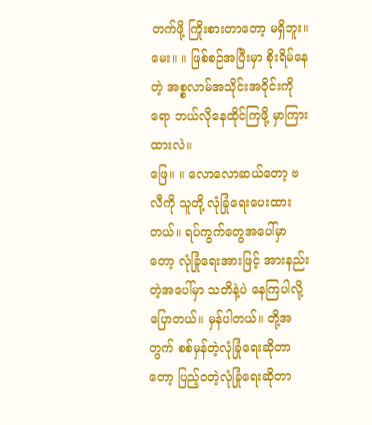တက်ဖို့ ကြိုးစားတာတော့ မရှိဘူး။
မေး။ ။ ဖြစ်စဉ်အပြီးမှာ စိုးရိမ်နေတဲ့ အစ္စလာမ်အသိုင်းအဝိုင်းကိုရော ဘယ်လိုနေထိုင်ကြဖို့ မှာကြားထားလဲ။
ဖြေ။ ။ လောလောဆယ်တော့ ဗလီကို သူတို့ လုံခြုံရေးပေးထားတယ်။ ရပ်ကွက်တွေအပေါ်မှာတော့ လုံခြုံရေးအားဖြင့် အားနည်းတဲ့အပေါ်မှာ သတိနဲ့ပဲ နေကြပါလို့ ပြောတယ်။ မှန်ပါတယ်။ တို့အတွက် စစ်မှန်တဲ့လုံခြုံရေးဆိုတာတော့ ပြည့်ဝတဲ့လုံခြုံရေးဆိုတာ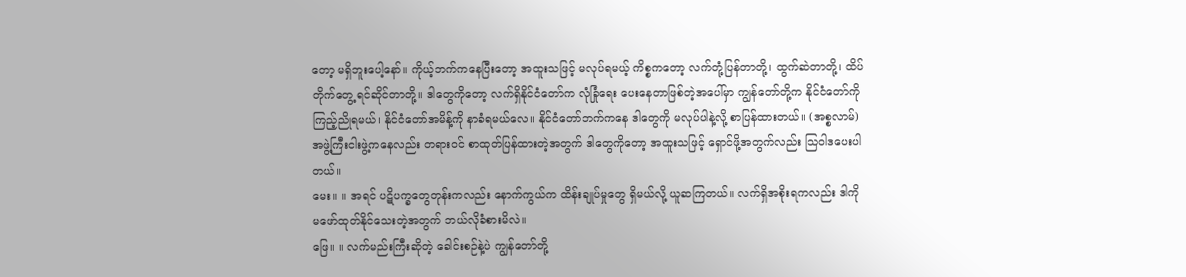တော့ မရှိဘူးပေါ့နော်။ ကိုယ့်ဘက်ကနေပြီးတော့ အထူးသဖြင့် မလုပ်ရမယ့် ကိစ္စကတော့ လက်တုံ့ပြန်တာတို့၊ ထွက်ဆဲတာတို့၊ ထိပ်တိုက်တွေ့ ရင်ဆိုင်တာတို့။ ဒါတွေကိုတော့ လက်ရှိနိုင်ငံတော်က လုံခြုံရေး ပေးနေတာဖြစ်တဲ့အပေါ်မှာ ကျွန်တော်တို့က နိုင်ငံတော်ကို ကြည့်ညိုရမယ်၊ နိုင်ငံတော်အမိန့်ကို နာခံရမယ်လေ။ နိုင်ငံတော်ဘက်ကနေ ဒါတွေကို မလုပ်ပါနဲ့လို့ စာပြန်ထားတယ်။ (အစ္စလာမ်) အဖွဲ့ကြီးငါးဖွဲ့ကနေလည်း တရားဝင် စာထုတ်ပြန်ထားတဲ့အတွက် ဒါတွေကိုတော့ အထူးသဖြင့် ရှောင်ဖို့အတွက်လည်း သြဝါဒပေးပါတယ်။
မေး။ ။ အရင် ပဋိပက္ခတွေတုန်းကလည်း နောက်ကွယ်က ထိန်းချုပ်မှုတွေ ရှိမယ်လို့ ယူဆကြတယ်။ လက်ရှိအစိုးရကလည်း ဒါကို မဖော်ထုတ်နိုင်သေးတဲ့အတွက် ဘယ်လိုခံစားမိလဲ။
ဖြေ။ ။ လက်မည်းကြီးဆိုတဲ့ ခေါင်းစဉ်နဲ့ပဲ ကျွန်တော်တို့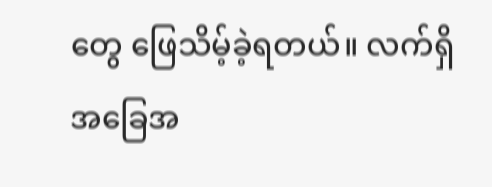တွေ ဖြေသိမ့်ခဲ့ရတယ်။ လက်ရှိအခြေအ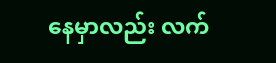နေမှာလည်း လက်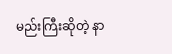မည်းကြီးဆိုတဲ့ နာ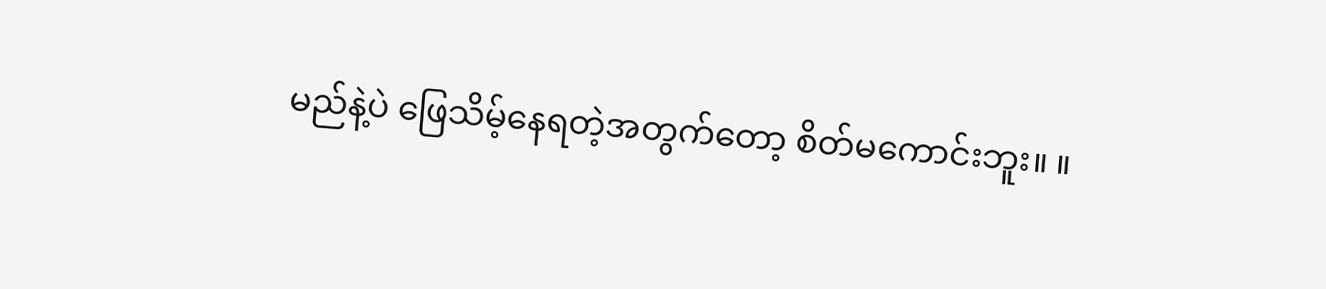မည်နဲ့ပဲ ဖြေသိမ့်နေရတဲ့အတွက်တော့ စိတ်မကောင်းဘူး။ ။